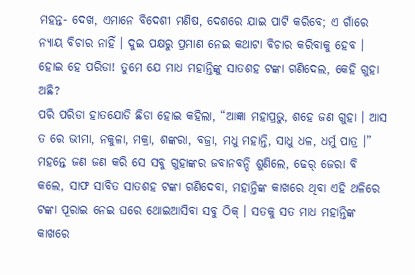ମହନ୍ତ- ଦେଖ, ଏମାନେ ବିଦେଶୀ ମଣିଷ, ଦେଶରେ ଯାଇ ପାଟି କରିବେ; ଏ ଗାଁରେ ନ୍ୟାୟ ବିଚାର ନାହିଁ । ଦୁଇ ପକ୍ଷରୁ ପ୍ରମାଣ ନେଇ କଥାଟା ବିଚାର କରିବାକୁ ହେବ । ହୋଇ ହେ ପରିଡା! ତୁମେ ଯେ ମାଧ ମହାନ୍ତିଙ୍କୁ ସାତଶହ ଟଙ୍କା ଗଣିଦେଲ, କେହି ଗୁହା ଅଛି?
ପରି ପରିଡା ହାତଯୋଡି ଛିଡା ହୋଇ କହିଲା, “ଆଜ୍ଞା ମହାପ୍ରଭୁ, ଶହେ ଜଣ ଗୁହା । ଆସ ତ ରେ ଭୀମା, ନକୁଳା, ମକ୍ରା, ଶଙ୍କରା, ବଜ୍ରା, ମଧୁ ମହାନ୍ତି, ସାଧୁ ଧଳ, ଧର୍ମୁ ପାତ୍ର ।” ମହନ୍ତେ ଜଣ ଜଣ କରି ସେ ସବୁ ଗୁହାଙ୍କର ଜବାନବନ୍ଦି ଶୁଣିଲେ, ଢେର୍ ଜେରା ବି କଲେ, ସାଫ ସାବିତ ସାତଶହ ଟଙ୍କା ଗଣିଦେବା, ମହାନ୍ତିଙ୍କ କାଖରେ ଥିବା ଏହି ଥଳିରେ ଟଙ୍କା ପୂରାଇ ନେଇ ଘରେ ଥୋଇଆସିବା ସବୁ ଠିକ୍ । ସତକୁ ସତ ମାଧ ମହାନ୍ତିଙ୍କ କାଖରେ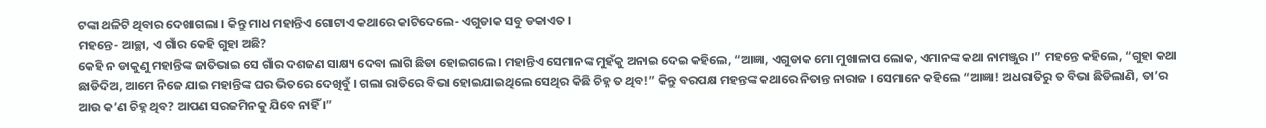ଟଙ୍କା ଥଳିଟି ଥିବାର ଦେଖାଗଲା । କିନ୍ତୁ ମାଧ ମହାନ୍ତିଏ ଗୋଟାଏ କଥାରେ କାଟିଦେଲେ- ଏଗୁଡାକ ସବୁ ଡକାଏତ ।
ମହନ୍ତେ- ଆଚ୍ଛା, ଏ ଗାଁର କେହି ଗୁହା ଅଛି?
କେହି ନ ଡାକୁଣୁ ମହାନ୍ତିଙ୍କ ଜାତିଭାଇ ସେ ଗାଁର ଦଶଜଣ ସାକ୍ଷ୍ୟ ଦେବା ଲାଗି ଛିଡା ହୋଇଗଲେ । ମହାନ୍ତିଏ ସେମାନଙ୍କ ମୁହଁକୁ ଅନାଇ ଦେଇ କହିଲେ, “ଆଜ୍ଞା, ଏଗୁଡାକ ମୋ ମୁଖାଳାପ ଲୋକ, ଏମାନଙ୍କ କଥା ନାମଞ୍ଜୁର ।” ମହନ୍ତେ କହିଲେ, “ଗୁହା କଥା ଛାଡିଦିଅ, ଆମେ ନିଜେ ଯାଇ ମହାନ୍ତିଙ୍କ ଘର ଭିତରେ ଦେଖିବୁଁ । ଗଲା ରାତିରେ ବିଭା ହୋଇଯାଇଥିଲେ ସେଥିର କିଛି ଚିହ୍ନ ତ ଥିବ!” କିନ୍ତୁ ବରପକ୍ଷ ମହନ୍ତଙ୍କ କଥାରେ ନିତାନ୍ତ ନାରାଜ । ସେମାନେ କହିଲେ “ଆଜ୍ଞା! ଅଧରାତିରୁ ତ ବିଭା ଛିଡିଲାଣି, ତା’ର ଆଉ କ’ଣ ଚିହ୍ନ ଥିବ? ଆପଣ ସରଜମିନକୁ ଯିବେ ନାହିଁ ।”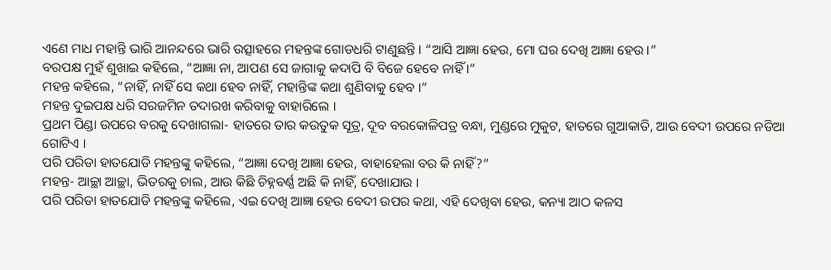ଏଣେ ମାଧ ମହାନ୍ତି ଭାରି ଆନନ୍ଦରେ ଭାରି ଉତ୍ସାହରେ ମହନ୍ତଙ୍କ ଗୋଡଧରି ଟାଣୁଛନ୍ତି । “ଆସି ଆଜ୍ଞା ହେଉ, ମୋ ଘର ଦେଖି ଆଜ୍ଞା ହେଉ ।”
ବରପକ୍ଷ ମୁହଁ ଶୁଖାଇ କହିଲେ, “ଆଜ୍ଞା ନା, ଆପଣ ସେ ଜାଗାକୁ କଦାପି ବି ବିଜେ ହେବେ ନାହିଁ ।”
ମହନ୍ତ କହିଲେ, “ନାହିଁ, ନାହିଁ ସେ କଥା ହେବ ନାହିଁ, ମହାନ୍ତିଙ୍କ କଥା ଶୁଣିବାକୁ ହେବ ।”
ମହନ୍ତ ଦୁଇପକ୍ଷ ଧରି ସରଜମିନ ତଦାରଖ କରିବାକୁ ବାହାରିଲେ ।
ପ୍ରଥମ ପିଣ୍ଡା ଉପରେ ବରକୁ ଦେଖାଗଲା- ହାତରେ ତାର କଉତୁକ ସୂତ୍ର, ଦୂବ ବରକୋଳିପତ୍ର ବନ୍ଧା, ମୁଣ୍ଡରେ ମୁକୁଟ, ହାତରେ ଗୁଆକାତି, ଆଉ ବେଦୀ ଉପରେ ନଡିଆ ଗୋଟିଏ ।
ପରି ପରିଡା ହାତଯୋଡି ମହନ୍ତଙ୍କୁ କହିଲେ, “ଆଜ୍ଞା ଦେଖି ଆଜ୍ଞା ହେଉ, ବାହାହେଲା ବର କି ନାହିଁ?”
ମହନ୍ତ- ଆଚ୍ଛା ଆଚ୍ଛା, ଭିତରକୁ ଚାଲ, ଆଉ କିଛି ଚିହ୍ନବର୍ଣ୍ଣ ଅଛି କି ନାହିଁ, ଦେଖାଯାଉ ।
ପରି ପରିଡା ହାତଯୋଡି ମହନ୍ତଙ୍କୁ କହିଲେ, ଏଇ ଦେଖି ଆଜ୍ଞା ହେଉ ବେଦୀ ଉପର କଥା, ଏହି ଦେଖିବା ହେଉ, କନ୍ୟା ଆଠ କଳସ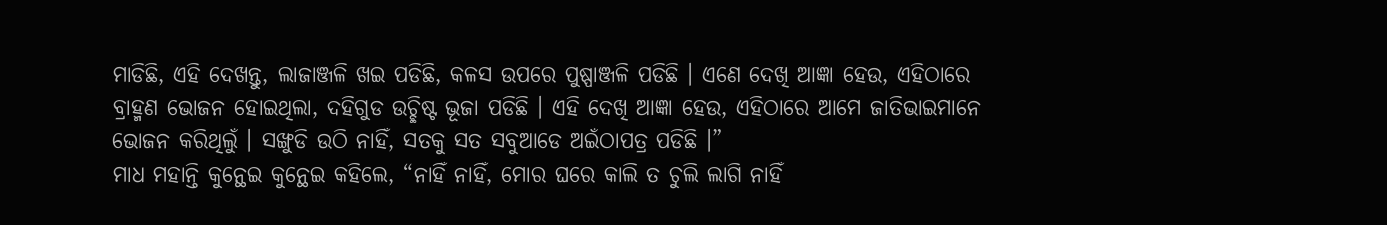ମାଡିଛି, ଏହି ଦେଖନ୍ତୁ, ଲାଜାଞ୍ଜଳି ଖଇ ପଡିଛି, କଳସ ଉପରେ ପୁଷ୍ପାଞ୍ଜଳି ପଡିଛି । ଏଣେ ଦେଖି ଆଜ୍ଞା ହେଉ, ଏହିଠାରେ ବ୍ରାହ୍ମଣ ଭୋଜନ ହୋଇଥିଲା, ଦହିଗୁଡ ଉଚ୍ଛିଷ୍ଟ ଭୂଜା ପଡିଛି । ଏହି ଦେଖି ଆଜ୍ଞା ହେଉ, ଏହିଠାରେ ଆମେ ଜାତିଭାଇମାନେ ଭୋଜନ କରିଥିଲୁଁ । ସଙ୍ଖୁଡି ଉଠି ନାହିଁ, ସତକୁ ସତ ସବୁଆଡେ ଅଇଁଠାପତ୍ର ପଡିଛି ।”
ମାଧ ମହାନ୍ତି କୁନ୍ଥେଇ କୁନ୍ଥେଇ କହିଲେ, “ନାହିଁ ନାହିଁ, ମୋର ଘରେ କାଲି ତ ଚୁଲି ଲାଗି ନାହିଁ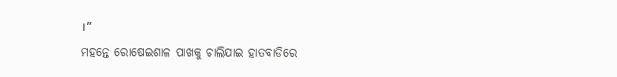।”
ମହନ୍ତେ ରୋଷେଇଶାଳ ପାଖକୁ ଚାଲିଯାଇ ହାତବାଡିରେ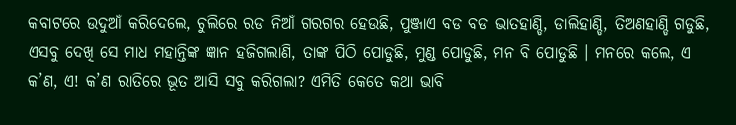କବାଟରେ ଉଦୁଆଁ କରିଦେଲେ, ଚୁଲିରେ ରଡ ନିଆଁ ଗରଗର ହେଉଛି, ପୁଞ୍ଜାଏ ବଡ ବଡ ଭାତହାଣ୍ଡି, ଡାଲିହାଣ୍ଡି, ତିଅଣହାଣ୍ଡି ଗଡୁଛି, ଏସବୁ ଦେଖି ସେ ମାଧ ମହାନ୍ତିଙ୍କ ଜ୍ଞାନ ହଜିଗଲାଣି, ତାଙ୍କ ପିଠି ପୋଡୁଛି, ମୁଣ୍ଡ ପୋଡୁଛି, ମନ ବି ପୋଡୁଛି । ମନରେ କଲେ, ଏ କ’ଣ, ଏ! କ’ଣ ରାତିରେ ଭୂତ ଆସି ସବୁ କରିଗଲା? ଏମିତି କେତେ କଥା ଭାବି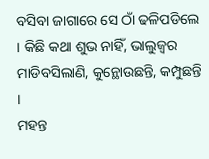ବସିବା ଜାଗାରେ ସେ ଠାଁ ଢଳିପଡିଲେ । କିଛି କଥା ଶୁଭ ନାହିଁ, ଭାଲୁଜ୍ୱର ମାଡିବସିଲାଣି, କୁନ୍ଥୋଉଛନ୍ତି, କମ୍ପୁଛନ୍ତି ।
ମହନ୍ତ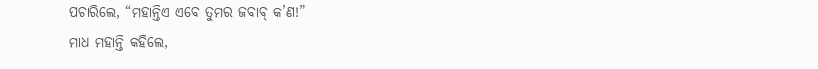ପଚାରିଲେ, “ମହାନ୍ତିଏ ଏବେ ତୁମର ଜବାବ୍ କ’ଣ!”
ମାଧ ମହାନ୍ତି କହିଲେ,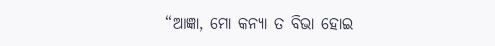“ଆଜ୍ଞା, ମୋ କନ୍ୟା ତ ବିଭା ହୋଇ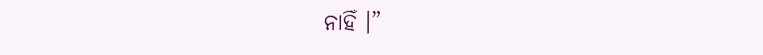ନାହିଁ ।”